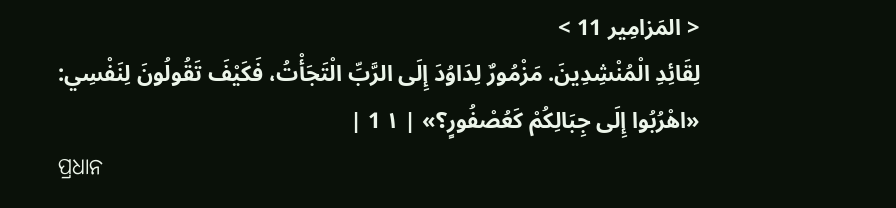< المَزامِير 11 >
لِقَائِدِ الْمُنْشِدِينَ. مَزْمُورٌ لِدَاوُدَ إِلَى الرَّبِّ الْتَجَأْتُ، فَكَيْفَ تَقُولُونَ لِنَفْسِي: «اهْرُبُوا إِلَى جِبَالِكُمْ كَعُصْفُورٍ؟» | ١ 1 |
ପ୍ରଧାନ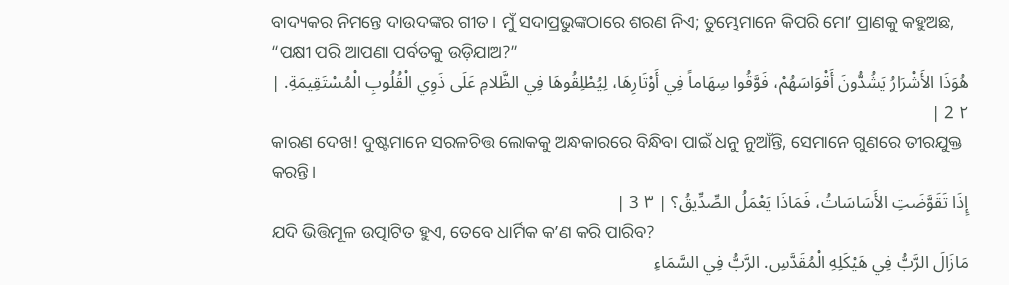ବାଦ୍ୟକର ନିମନ୍ତେ ଦାଉଦଙ୍କର ଗୀତ। ମୁଁ ସଦାପ୍ରଭୁଙ୍କଠାରେ ଶରଣ ନିଏ; ତୁମ୍ଭେମାନେ କିପରି ମୋʼ ପ୍ରାଣକୁ କହୁଅଛ, “ପକ୍ଷୀ ପରି ଆପଣା ପର୍ବତକୁ ଉଡ଼ିଯାଅ?”
هُوَذَا الأَشْرَارُ يَشُدُّونَ أَقْوَاسَهُمْ، فَوَّقُوا سِهَاماً فِي أَوْتَارِهَا، لِيُطْلِقُوهَا فِي الظَّلامِ عَلَى ذَوِي الْقُلُوبِ الْمُسْتَقِيمَةِ. | ٢ 2 |
କାରଣ ଦେଖ! ଦୁଷ୍ଟମାନେ ସରଳଚିତ୍ତ ଲୋକକୁ ଅନ୍ଧକାରରେ ବିନ୍ଧିବା ପାଇଁ ଧନୁ ନୁଆଁନ୍ତି, ସେମାନେ ଗୁଣରେ ତୀରଯୁକ୍ତ କରନ୍ତି।
إِذَا تَقَوَّضَتِ الأَسَاسَاتُ، فَمَاذَا يَعْمَلُ الصِّدِّيقُ؟ | ٣ 3 |
ଯଦି ଭିତ୍ତିମୂଳ ଉତ୍ପାଟିତ ହୁଏ, ତେବେ ଧାର୍ମିକ କʼଣ କରି ପାରିବ?
مَازَالَ الرَّبُّ فِي هَيْكَلِهِ الْمُقَدَّسِ. الرَّبُّ فِي السَّمَاءِ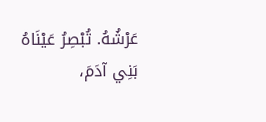عَرْشُهُ. تُبْصِرُ عَيْنَاهُ بَنِي آدَمَ،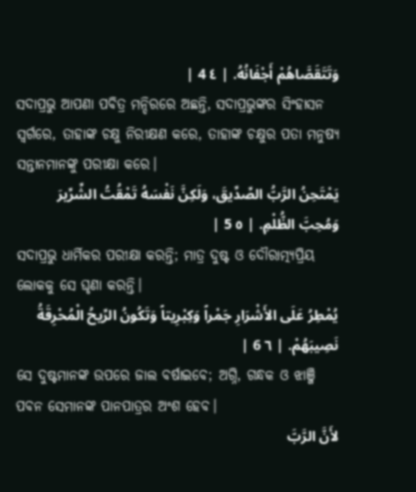وَتَتَقَصَّاهُمْ أَجْفَانُهُ. | ٤ 4 |
ସଦାପ୍ରଭୁ ଆପଣା ପବିତ୍ର ମନ୍ଦିରରେ ଅଛନ୍ତି, ସଦାପ୍ରଭୁଙ୍କର ସିଂହାସନ ସ୍ୱର୍ଗରେ, ତାହାଙ୍କ ଚକ୍ଷୁ ନିରୀକ୍ଷଣ କରେ, ତାହାଙ୍କ ଚକ୍ଷୁର ପତା ମନୁଷ୍ୟ ସନ୍ତାନମାନଙ୍କୁ ପରୀକ୍ଷା କରେ।
يَمْتَحِنُ الرَّبُّ الصِّدِّيقَ، وَلَكِنَّ نَفْسَهُ تَمْقُتُ الشِّرِّيرَ وَمُحِبَّ الظُّلْمِ. | ٥ 5 |
ସଦାପ୍ରଭୁ ଧାର୍ମିକର ପରୀକ୍ଷା କରନ୍ତି; ମାତ୍ର ଦୁଷ୍ଟ ଓ ଦୌରାତ୍ମ୍ୟପ୍ରିୟ ଲୋକକୁ ସେ ଘୃଣା କରନ୍ତି।
يُمْطِرُ عَلَى الأَشْرَارِ جَمْراً وَكِبْرِيتاً وَتَكُونُ الرِّيحُ الْمُحْرِقَةُ نَصِيبَهُمْ. | ٦ 6 |
ସେ ଦୁଷ୍ଟମାନଙ୍କ ଉପରେ ଜାଲ ବର୍ଷାଇବେ; ଅଗ୍ନି, ଗନ୍ଧକ ଓ ଝାଞ୍ଜି ପବନ ସେମାନଙ୍କ ପାନପାତ୍ରର ଅଂଶ ହେବ।
لأَنَّ الرَّبَّ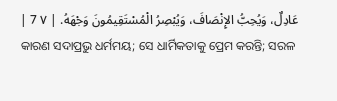عَادِلٌ، وَيُحِبُّ الإِنْصَافَ، وَيُبْصِرُ الْمُسْتَقِيمُونَ وَجْهَهُ. | ٧ 7 |
କାରଣ ସଦାପ୍ରଭୁ ଧର୍ମମୟ; ସେ ଧାର୍ମିକତାକୁ ପ୍ରେମ କରନ୍ତି; ସରଳ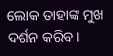ଲୋକ ତାହାଙ୍କ ମୁଖ ଦର୍ଶନ କରିବ।